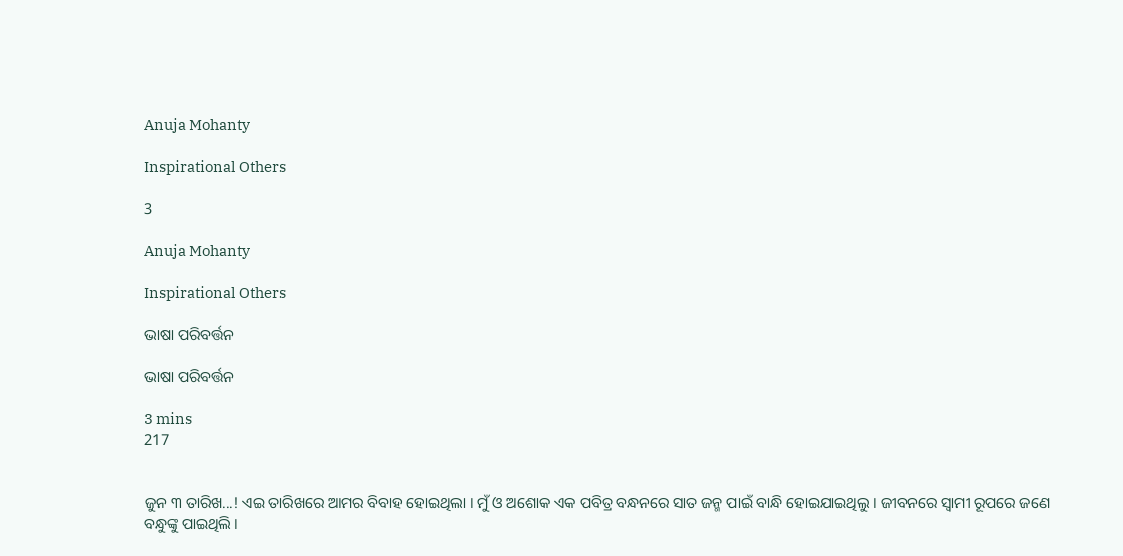Anuja Mohanty

Inspirational Others

3

Anuja Mohanty

Inspirational Others

ଭାଷା ପରିବର୍ତ୍ତନ

ଭାଷା ପରିବର୍ତ୍ତନ

3 mins
217


ଜୁନ ୩ ତାରିଖ...! ଏଇ ତାରିଖରେ ଆମର ବିବାହ ହୋଇଥିଲା । ମୁଁ ଓ ଅଶୋକ ଏକ ପବିତ୍ର ବନ୍ଧନରେ ସାତ ଜନ୍ମ ପାଇଁ ବାନ୍ଧି ହୋଇଯାଇଥିଲୁ । ଜୀବନରେ ସ୍ଵାମୀ ରୂପରେ ଜଣେ ବନ୍ଧୁଙ୍କୁ ପାଇଥିଲି ।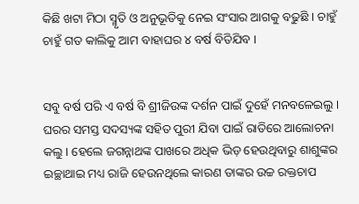କିଛି ଖଟା ମିଠା ସ୍ମୃତି ଓ ଅନୁଭୂତିକୁ ନେଇ ସଂସାର ଆଗକୁ ବଢୁଛି । ଚାହୁଁ ଚାହୁଁ ଗତ କାଲିକୁ ଆମ ବାହାଘର ୪ ବର୍ଷ ବିତିଯିବ ।


ସବୁ ବର୍ଷ ପରି ଏ ବର୍ଷ ବି ଶ୍ରୀଜିଉଙ୍କ ଦର୍ଶନ ପାଇଁ ଦୁହେଁ ମନବଳେଇଲୁ । ଘରର ସମସ୍ତ ସଦସ୍ୟଙ୍କ ସହିତ ପୁରୀ ଯିବା ପାଇଁ ରାତିରେ ଆଲୋଚନା କଲୁ । ହେଲେ ଜଗନ୍ନାଥଙ୍କ ପାଖରେ ଅଧିକ ଭିଡ଼ ହେଉଥିବାରୁ ଶାଶୁଙ୍କର ଇଚ୍ଛାଥାଇ ମଧ୍ୟ ରାଜି ହେଉନଥିଲେ କାରଣ ତାଙ୍କର ଉଚ୍ଚ ରକ୍ତଚାପ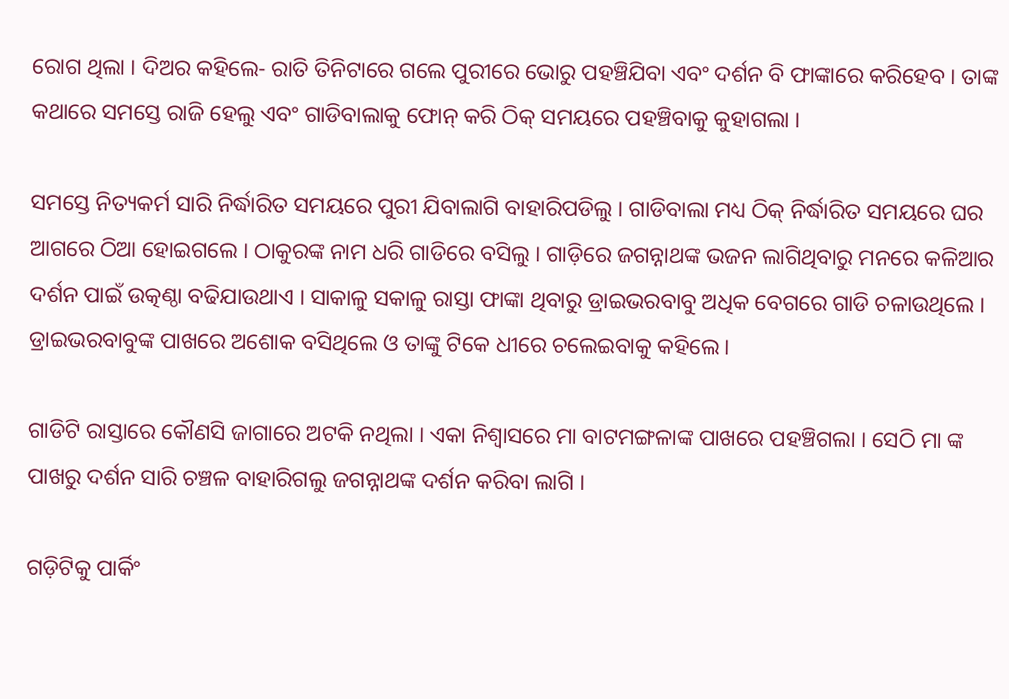ରୋଗ ଥିଲା । ଦିଅର କହିଲେ- ରାତି ତିନିଟାରେ ଗଲେ ପୁରୀରେ ଭୋରୁ ପହଞ୍ଚିଯିବା ଏବଂ ଦର୍ଶନ ବି ଫାଙ୍କାରେ କରିହେବ । ତାଙ୍କ କଥାରେ ସମସ୍ତେ ରାଜି ହେଲୁ ଏବଂ ଗାଡିବାଲାକୁ ଫୋନ୍ କରି ଠିକ୍ ସମୟରେ ପହଞ୍ଚିବାକୁ କୁହାଗଲା ।

ସମସ୍ତେ ନିତ୍ୟକର୍ମ ସାରି ନିର୍ଦ୍ଧାରିତ ସମୟରେ ପୁରୀ ଯିବାଲାଗି ବାହାରିପଡିଲୁ । ଗାଡିବାଲା ମଧ୍ୟ ଠିକ୍ ନିର୍ଦ୍ଧାରିତ ସମୟରେ ଘର ଆଗରେ ଠିଆ ହୋଇଗଲେ । ଠାକୁରଙ୍କ ନାମ ଧରି ଗାଡିରେ ବସିଲୁ । ଗାଡ଼ିରେ ଜଗନ୍ନାଥଙ୍କ ଭଜନ ଲାଗିଥିବାରୁ ମନରେ କଳିଆର ଦର୍ଶନ ପାଇଁ ଉତ୍କଣ୍ଠା ବଢିଯାଉଥାଏ । ସାକାଳୁ ସକାଳୁ ରାସ୍ତା ଫାଙ୍କା ଥିବାରୁ ଡ୍ରାଇଭରବାବୁ ଅଧିକ ବେଗରେ ଗାଡି ଚଳାଉଥିଲେ । ଡ୍ରାଇଭରବାବୁଙ୍କ ପାଖରେ ଅଶୋକ ବସିଥିଲେ ଓ ତାଙ୍କୁ ଟିକେ ଧୀରେ ଚଲେଇବାକୁ କହିଲେ।

ଗାଡିଟି ରାସ୍ତାରେ କୌଣସି ଜାଗାରେ ଅଟକି ନଥିଲା । ଏକା ନିଶ୍ୱାସରେ ମା ବାଟମଙ୍ଗଳାଙ୍କ ପାଖରେ ପହଞ୍ଚିଗଲା । ସେଠି ମା ଙ୍କ ପାଖରୁ ଦର୍ଶନ ସାରି ଚଞ୍ଚଳ ବାହାରିଗଲୁ ଜଗନ୍ନାଥଙ୍କ ଦର୍ଶନ କରିବା ଲାଗି ।

ଗଡ଼ିଟିକୁ ପାର୍କିଂ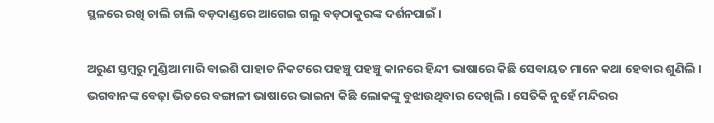ସ୍ଥଳରେ ରଖି ଚାଲି ଚାଲି ବଡ଼ଦାଣ୍ଡରେ ଆଗେଇ ଗଲୁ ବଡ଼ଠାକୁରଙ୍କ ଦର୍ଶନପାଇଁ ।

ଅରୁଣ ସ୍ତମ୍ବରୁ ମୁଣ୍ଡିଆ ମାରି ବାଇଶି ପାହାଚ ନିକଟରେ ପହଞ୍ଚୁ ପହଞ୍ଚୁ କାନରେ ହିନ୍ଦୀ ଭାଷାରେ କିଛି ସେବାୟତ ମାନେ କଥା ହେବାର ଶୁଣିଲି । ଭଗବାନଙ୍କ ବେଢ଼ା ଭିତରେ ବଙ୍ଗାଳୀ ଭାଷାରେ ଭାଇନା କିଛି ଲୋକଙ୍କୁ ବୁଝାଉଥିବାର ଦେଖିଲି । ସେତିକି ନୁହେଁ ମନ୍ଦିରର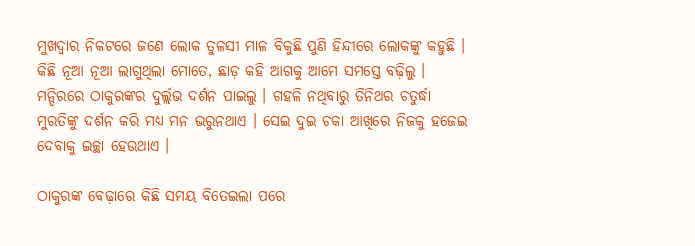ମୁଖଦ୍ୱାର ନିକଟରେ ଜଣେ ଲୋକ ତୁଳସୀ ମାଳ ବିକୁଛି ପୁଣି ହିନ୍ଦୀରେ ଲୋକଙ୍କୁ କହୁଛି । କିଛି ନୂଆ ନୂଆ ଲାଗୁଥିଲା ମୋତେ, ଛାଡ଼ କହି ଆଗକୁ ଆମେ ସମସ୍ତେ ବଢ଼ିଲୁ । ମନ୍ଦିରରେ ଠାକୁରଙ୍କର ଦୁର୍ଲ୍ଲଭ ଦର୍ଶନ ପାଇଲୁ । ଗହଳି ନଥିବାରୁ ତିନିଥର ଚତୁର୍ଦ୍ଧା ମୁରତିଙ୍କୁ ଦର୍ଶନ କରି ମଧ୍ୟ ମନ ଭରୁନଥାଏ । ସେଇ ଦୁଇ ଚକା ଆଖିରେ ନିଜକୁ ହଜେଇ ଦେବାକୁ ଇଚ୍ଛା ହେଉଥାଏ ।

ଠାକୁରଙ୍କ ବେଢ଼ାରେ କିଛି ସମୟ ବିତେଇଲା ପରେ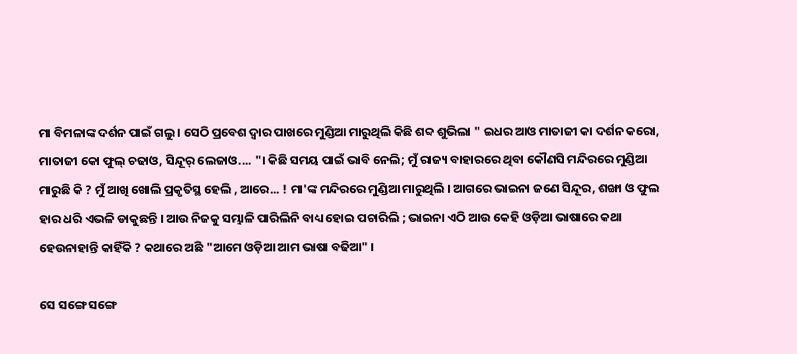ମା ବିମଳାଙ୍କ ଦର୍ଶନ ପାଇଁ ଗଲୁ । ସେଠି ପ୍ରବେଶ ଦ୍ୱାର ପାଖରେ ମୁଣ୍ଡିଆ ମାରୁଥିଲି କିଛି ଶବ୍ଦ ଶୁଭିଲା " ଇଧର ଆଓ ମାତାଜୀ କା ଦର୍ଶନ କରୋ, ମାତାଜୀ କୋ ଫୁଲ୍ ଚଢାଓ, ସିନ୍ଦୂର୍ ଲେଜାଓ.... "। କିଛି ସମୟ ପାଇଁ ଭାବି ନେଲି; ମୁଁ ରାଜ୍ୟ ବାହାରରେ ଥିବା କୌଣସି ମନ୍ଦିରରେ ମୁଣ୍ଡିଆ ମାରୁଛି କି ? ମୁଁ ଆଖି ଖୋଲି ପ୍ରକୃତିସ୍ଥ ହେଲି , ଆରେ... ! ମା'ଙ୍କ ମନ୍ଦିରରେ ମୁଣ୍ଡିଆ ମାରୁଥିଲି । ଆଗରେ ଭାଇନା ଜଣେ ସିନ୍ଦୂର, ଶଙ୍ଖା ଓ ଫୁଲ ହାର ଧରି ଏଭଳି ଡାକୁଛନ୍ତି । ଆଉ ନିଜକୁ ସମ୍ଭାଳି ପାରିଲିନି ବାଧ୍ୟ ହୋଇ ପଚାରିଲି ; ଭାଇନା ଏଠି ଆଉ କେହି ଓଡ଼ିଆ ଭାଷାରେ କଥା ହେଉନାହାନ୍ତି କାହିଁକି ? କଥାରେ ଅଛି "ଆମେ ଓଡ଼ିଆ ଆମ ଭାଷା ବଢିଆ" ।

ସେ ସଙ୍ଗେ ସଙ୍ଗେ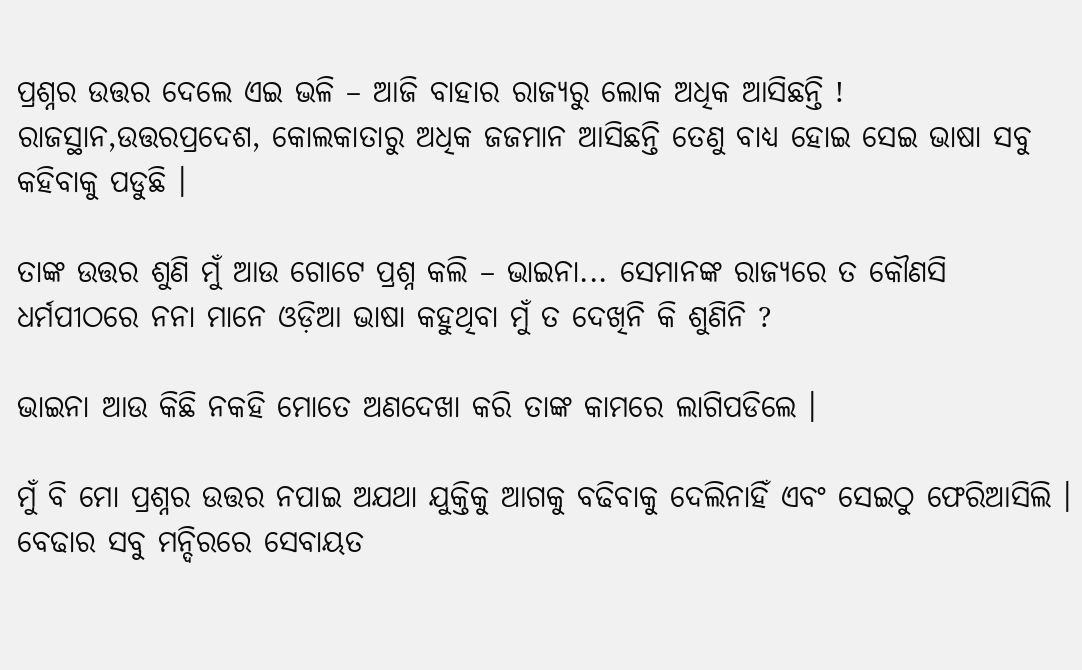ପ୍ରଶ୍ନର ଉତ୍ତର ଦେଲେ ଏଇ ଭଳି – ଆଜି ବାହାର ରାଜ୍ୟରୁ ଲୋକ ଅଧିକ ଆସିଛନ୍ତି ! ରାଜସ୍ଥାନ,ଉତ୍ତରପ୍ରଦେଶ, କୋଲକାତାରୁ ଅଧିକ ଜଜମାନ ଆସିଛନ୍ତି ତେଣୁ ବାଧ୍ୟ ହୋଇ ସେଇ ଭାଷା ସବୁ କହିବାକୁ ପଡୁଛି ।

ତାଙ୍କ ଉତ୍ତର ଶୁଣି ମୁଁ ଆଉ ଗୋଟେ ପ୍ରଶ୍ନ କଲି – ଭାଇନା... ସେମାନଙ୍କ ରାଜ୍ୟରେ ତ କୌଣସି ଧର୍ମପୀଠରେ ନନା ମାନେ ଓଡ଼ିଆ ଭାଷା କହୁଥିବା ମୁଁ ତ ଦେଖିନି କି ଶୁଣିନି ?

ଭାଇନା ଆଉ କିଛି ନକହି ମୋତେ ଅଣଦେଖା କରି ତାଙ୍କ କାମରେ ଲାଗିପଡିଲେ ।

ମୁଁ ବି ମୋ ପ୍ରଶ୍ନର ଉତ୍ତର ନପାଇ ଅଯଥା ଯୁକ୍ତିକୁ ଆଗକୁ ବଢିବାକୁ ଦେଲିନାହିଁ ଏବଂ ସେଇଠୁ ଫେରିଆସିଲି । ବେଢାର ସବୁ ମନ୍ଦିରରେ ସେବାୟତ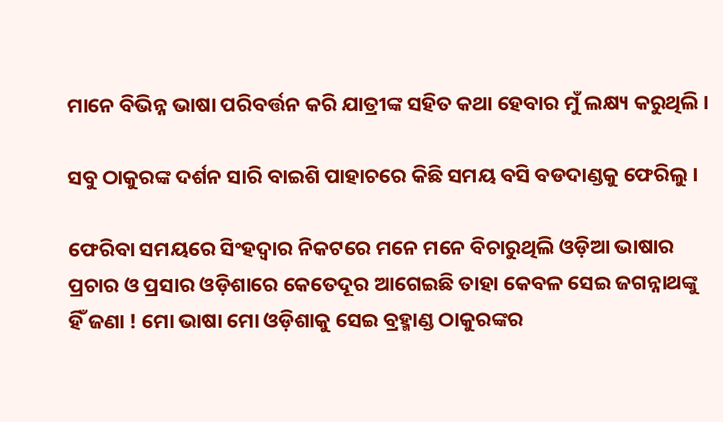ମାନେ ବିଭିନ୍ନ ଭାଷା ପରିବର୍ତ୍ତନ କରି ଯାତ୍ରୀଙ୍କ ସହିତ କଥା ହେବାର ମୁଁ ଲକ୍ଷ୍ୟ କରୁଥିଲି ।

ସବୁ ଠାକୁରଙ୍କ ଦର୍ଶନ ସାରି ବାଇଶି ପାହାଚରେ କିଛି ସମୟ ବସି ବଡଦାଣ୍ଡକୁ ଫେରିଲୁ ।

ଫେରିବା ସମୟରେ ସିଂହଦ୍ଵାର ନିକଟରେ ମନେ ମନେ ବିଚାରୁଥିଲି ଓଡ଼ିଆ ଭାଷାର ପ୍ରଚାର ଓ ପ୍ରସାର ଓଡ଼ିଶାରେ କେତେଦୂର ଆଗେଇଛି ତାହା କେବଳ ସେଇ ଜଗନ୍ନାଥଙ୍କୁ ହିଁ ଜଣା ! ମୋ ଭାଷା ମୋ ଓଡ଼ିଶାକୁ ସେଇ ବ୍ରହ୍ମାଣ୍ଡ ଠାକୁରଙ୍କର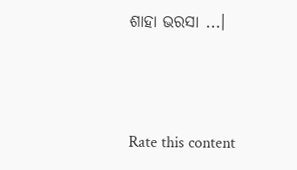ଶାହା ଭରସା ...।



Rate this content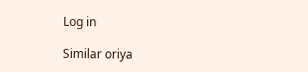Log in

Similar oriya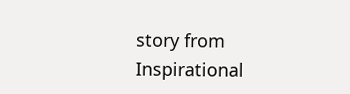story from Inspirational